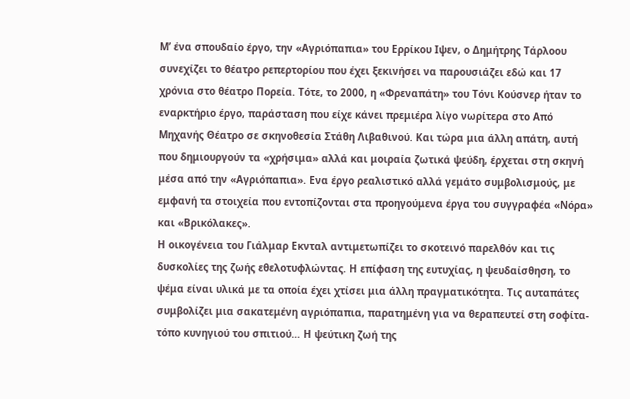Μ’ ένα σπουδαίο έργο, την «Αγριόπαπια» του Ερρίκου Ιψεν, ο Δημήτρης Τάρλοου συνεχίζει το θέατρο ρεπερτορίου που έχει ξεκινήσει να παρουσιάζει εδώ και 17 χρόνια στο θέατρο Πορεία. Τότε, το 2000, η «Φρεναπάτη» του Τόνι Κούσνερ ήταν το εναρκτήριο έργο, παράσταση που είχε κάνει πρεμιέρα λίγο νωρίτερα στο Από Μηχανής Θέατρο σε σκηνοθεσία Στάθη Λιβαθινού. Και τώρα μια άλλη απάτη, αυτή που δημιουργούν τα «χρήσιμα» αλλά και μοιραία ζωτικά ψεύδη, έρχεται στη σκηνή μέσα από την «Αγριόπαπια». Ενα έργο ρεαλιστικό αλλά γεμάτο συμβολισμούς, με εμφανή τα στοιχεία που εντοπίζονται στα προηγούμενα έργα του συγγραφέα «Νόρα» και «Βρικόλακες».
Η οικογένεια του Γιάλμαρ Εκνταλ αντιμετωπίζει το σκοτεινό παρελθόν και τις δυσκολίες της ζωής εθελοτυφλώντας. Η επίφαση της ευτυχίας, η ψευδαίσθηση, το ψέμα είναι υλικά με τα οποία έχει χτίσει μια άλλη πραγματικότητα. Τις αυταπάτες συμβολίζει μια σακατεμένη αγριόπαπια, παρατημένη για να θεραπευτεί στη σοφίτα-τόπο κυνηγιού του σπιτιού… Η ψεύτικη ζωή της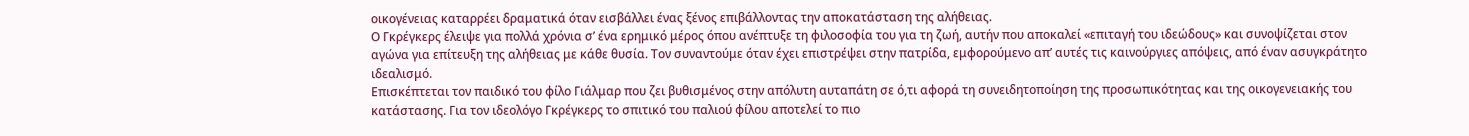οικογένειας καταρρέει δραματικά όταν εισβάλλει ένας ξένος επιβάλλοντας την αποκατάσταση της αλήθειας.
Ο Γκρέγκερς έλειψε για πολλά χρόνια σ’ ένα ερημικό μέρος όπου ανέπτυξε τη φιλοσοφία του για τη ζωή, αυτήν που αποκαλεί «επιταγή του ιδεώδους» και συνοψίζεται στον αγώνα για επίτευξη της αλήθειας με κάθε θυσία. Τον συναντούμε όταν έχει επιστρέψει στην πατρίδα, εμφορούμενο απ’ αυτές τις καινούργιες απόψεις, από έναν ασυγκράτητο ιδεαλισμό.
Επισκέπτεται τον παιδικό του φίλο Γιάλμαρ που ζει βυθισμένος στην απόλυτη αυταπάτη σε ό,τι αφορά τη συνειδητοποίηση της προσωπικότητας και της οικογενειακής του κατάστασης. Για τον ιδεολόγο Γκρέγκερς το σπιτικό του παλιού φίλου αποτελεί το πιο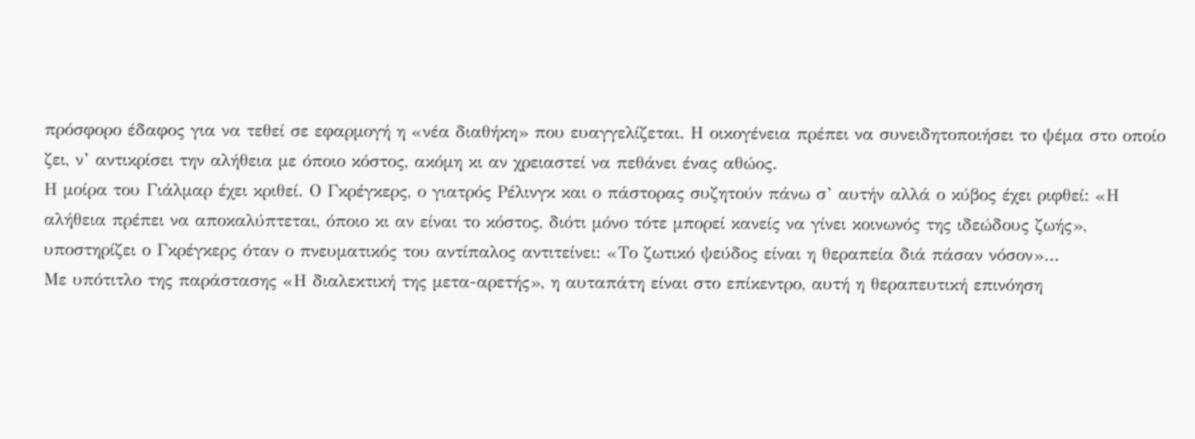πρόσφορο έδαφος για να τεθεί σε εφαρμογή η «νέα διαθήκη» που ευαγγελίζεται. Η οικογένεια πρέπει να συνειδητοποιήσει το ψέμα στο οποίο ζει, ν’ αντικρίσει την αλήθεια με όποιο κόστος, ακόμη κι αν χρειαστεί να πεθάνει ένας αθώος.
Η μοίρα του Γιάλμαρ έχει κριθεί. Ο Γκρέγκερς, ο γιατρός Ρέλινγκ και ο πάστορας συζητούν πάνω σ’ αυτήν αλλά ο κύβος έχει ριφθεί: «Η αλήθεια πρέπει να αποκαλύπτεται, όποιο κι αν είναι το κόστος, διότι μόνο τότε μπορεί κανείς να γίνει κοινωνός της ιδεώδους ζωής», υποστηρίζει ο Γκρέγκερς όταν ο πνευματικός του αντίπαλος αντιτείνει: «Το ζωτικό ψεύδος είναι η θεραπεία διά πάσαν νόσον»…
Με υπότιτλο της παράστασης «Η διαλεκτική της μετα-αρετής», η αυταπάτη είναι στο επίκεντρο, αυτή η θεραπευτική επινόηση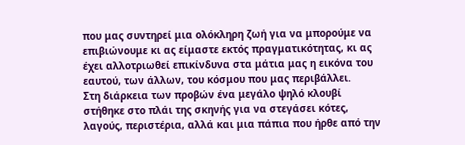που μας συντηρεί μια ολόκληρη ζωή για να μπορούμε να επιβιώνουμε κι ας είμαστε εκτός πραγματικότητας, κι ας έχει αλλοτριωθεί επικίνδυνα στα μάτια μας η εικόνα του εαυτού, των άλλων, του κόσμου που μας περιβάλλει.
Στη διάρκεια των προβών ένα μεγάλο ψηλό κλουβί στήθηκε στο πλάι της σκηνής για να στεγάσει κότες, λαγούς, περιστέρια, αλλά και μια πάπια που ήρθε από την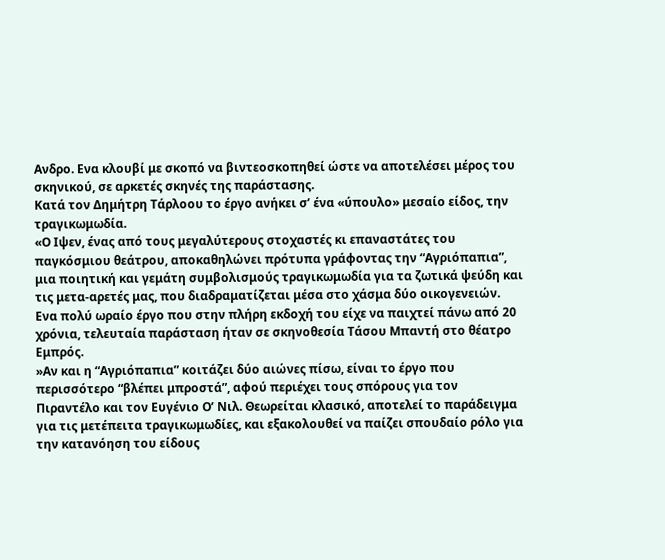Ανδρο. Ενα κλουβί με σκοπό να βιντεοσκοπηθεί ώστε να αποτελέσει μέρος του σκηνικού, σε αρκετές σκηνές της παράστασης.
Κατά τον Δημήτρη Τάρλοου το έργο ανήκει σ’ ένα «ύπουλο» μεσαίο είδος, την τραγικωμωδία.
«Ο Ιψεν, ένας από τους μεγαλύτερους στοχαστές κι επαναστάτες του παγκόσμιου θεάτρου, αποκαθηλώνει πρότυπα γράφοντας την “Αγριόπαπια”, μια ποιητική και γεμάτη συμβολισμούς τραγικωμωδία για τα ζωτικά ψεύδη και τις μετα-αρετές μας, που διαδραματίζεται μέσα στο χάσμα δύο οικογενειών. Ενα πολύ ωραίο έργο που στην πλήρη εκδοχή του είχε να παιχτεί πάνω από 20 χρόνια, τελευταία παράσταση ήταν σε σκηνοθεσία Τάσου Μπαντή στο θέατρο Εμπρός.
»Αν και η “Αγριόπαπια” κοιτάζει δύο αιώνες πίσω, είναι το έργο που περισσότερο “βλέπει μπροστά”, αφού περιέχει τους σπόρους για τον Πιραντέλο και τον Ευγένιο Ο’ Νιλ. Θεωρείται κλασικό, αποτελεί το παράδειγμα για τις μετέπειτα τραγικωμωδίες, και εξακολουθεί να παίζει σπουδαίο ρόλο για την κατανόηση του είδους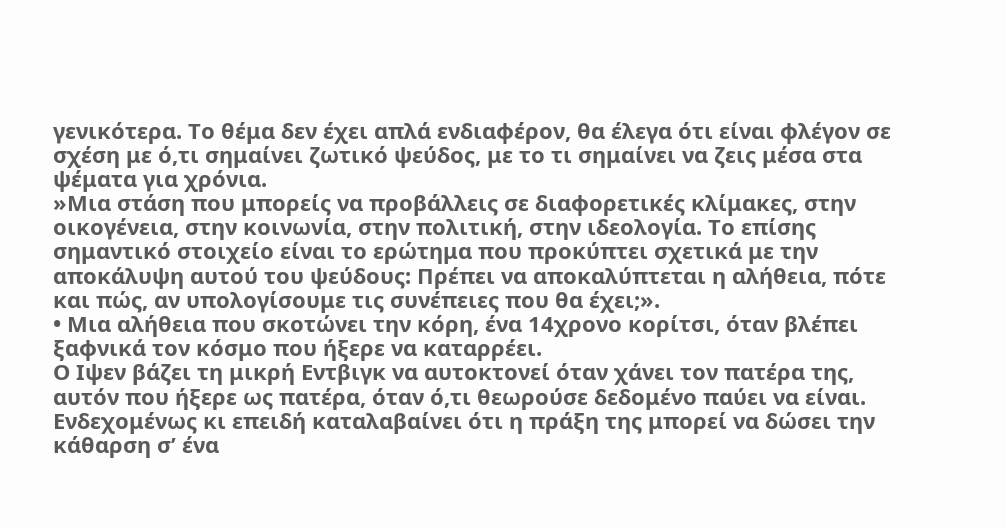γενικότερα. Το θέμα δεν έχει απλά ενδιαφέρον, θα έλεγα ότι είναι φλέγον σε σχέση με ό,τι σημαίνει ζωτικό ψεύδος, με το τι σημαίνει να ζεις μέσα στα ψέματα για χρόνια.
»Μια στάση που μπορείς να προβάλλεις σε διαφορετικές κλίμακες, στην οικογένεια, στην κοινωνία, στην πολιτική, στην ιδεολογία. Το επίσης σημαντικό στοιχείο είναι το ερώτημα που προκύπτει σχετικά με την αποκάλυψη αυτού του ψεύδους: Πρέπει να αποκαλύπτεται η αλήθεια, πότε και πώς, αν υπολογίσουμε τις συνέπειες που θα έχει;».
• Μια αλήθεια που σκοτώνει την κόρη, ένα 14χρονο κορίτσι, όταν βλέπει ξαφνικά τον κόσμο που ήξερε να καταρρέει.
Ο Ιψεν βάζει τη μικρή Εντβιγκ να αυτοκτονεί όταν χάνει τον πατέρα της, αυτόν που ήξερε ως πατέρα, όταν ό,τι θεωρούσε δεδομένο παύει να είναι. Ενδεχομένως κι επειδή καταλαβαίνει ότι η πράξη της μπορεί να δώσει την κάθαρση σ’ ένα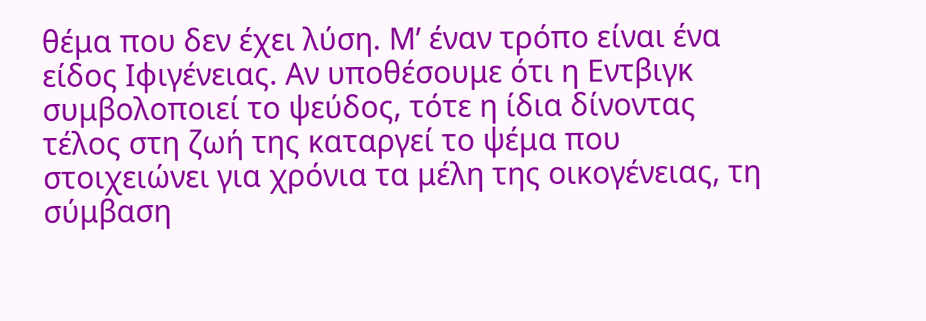θέμα που δεν έχει λύση. Μ’ έναν τρόπο είναι ένα είδος Ιφιγένειας. Αν υποθέσουμε ότι η Εντβιγκ συμβολοποιεί το ψεύδος, τότε η ίδια δίνοντας τέλος στη ζωή της καταργεί το ψέμα που στοιχειώνει για χρόνια τα μέλη της οικογένειας, τη σύμβαση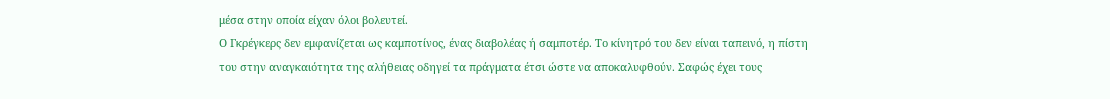μέσα στην οποία είχαν όλοι βολευτεί.
Ο Γκρέγκερς δεν εμφανίζεται ως καμποτίνος, ένας διαβολέας ή σαμποτέρ. Το κίνητρό του δεν είναι ταπεινό, η πίστη του στην αναγκαιότητα της αλήθειας οδηγεί τα πράγματα έτσι ώστε να αποκαλυφθούν. Σαφώς έχει τους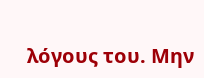λόγους του. Μην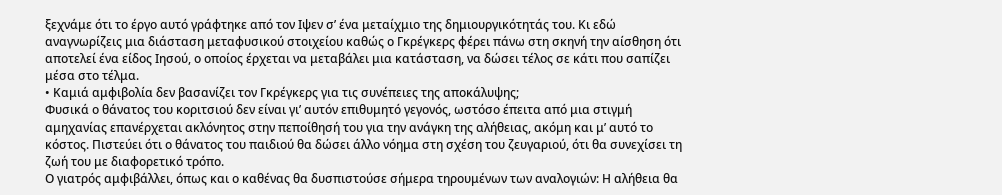ξεχνάμε ότι το έργο αυτό γράφτηκε από τον Ιψεν σ’ ένα μεταίχμιο της δημιουργικότητάς του. Κι εδώ αναγνωρίζεις μια διάσταση μεταφυσικού στοιχείου καθώς ο Γκρέγκερς φέρει πάνω στη σκηνή την αίσθηση ότι αποτελεί ένα είδος Ιησού, ο οποίος έρχεται να μεταβάλει μια κατάσταση, να δώσει τέλος σε κάτι που σαπίζει μέσα στο τέλμα.
• Καμιά αμφιβολία δεν βασανίζει τον Γκρέγκερς για τις συνέπειες της αποκάλυψης;
Φυσικά ο θάνατος του κοριτσιού δεν είναι γι’ αυτόν επιθυμητό γεγονός, ωστόσο έπειτα από μια στιγμή αμηχανίας επανέρχεται ακλόνητος στην πεποίθησή του για την ανάγκη της αλήθειας, ακόμη και μ’ αυτό το κόστος. Πιστεύει ότι ο θάνατος του παιδιού θα δώσει άλλο νόημα στη σχέση του ζευγαριού, ότι θα συνεχίσει τη ζωή του με διαφορετικό τρόπο.
Ο γιατρός αμφιβάλλει, όπως και ο καθένας θα δυσπιστούσε σήμερα τηρουμένων των αναλογιών: Η αλήθεια θα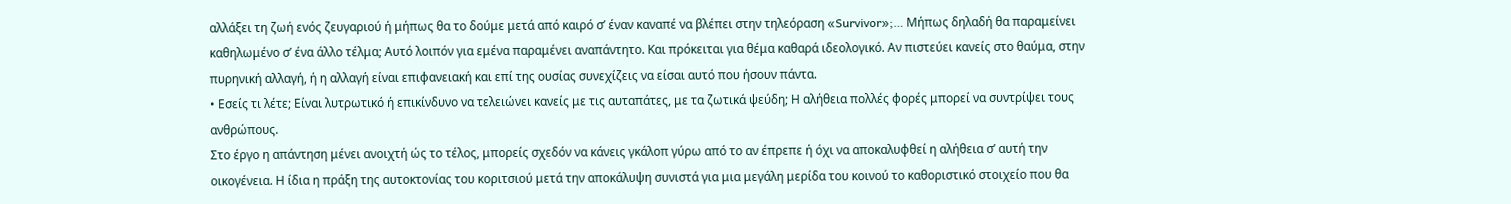αλλάξει τη ζωή ενός ζευγαριού ή μήπως θα το δούμε μετά από καιρό σ’ έναν καναπέ να βλέπει στην τηλεόραση «Survivor»;… Μήπως δηλαδή θα παραμείνει καθηλωμένο σ’ ένα άλλο τέλμα; Αυτό λοιπόν για εμένα παραμένει αναπάντητο. Και πρόκειται για θέμα καθαρά ιδεολογικό. Αν πιστεύει κανείς στο θαύμα, στην πυρηνική αλλαγή, ή η αλλαγή είναι επιφανειακή και επί της ουσίας συνεχίζεις να είσαι αυτό που ήσουν πάντα.
• Εσείς τι λέτε; Είναι λυτρωτικό ή επικίνδυνο να τελειώνει κανείς με τις αυταπάτες, με τα ζωτικά ψεύδη; Η αλήθεια πολλές φορές μπορεί να συντρίψει τους ανθρώπους.
Στο έργο η απάντηση μένει ανοιχτή ώς το τέλος, μπορείς σχεδόν να κάνεις γκάλοπ γύρω από το αν έπρεπε ή όχι να αποκαλυφθεί η αλήθεια σ’ αυτή την οικογένεια. Η ίδια η πράξη της αυτοκτονίας του κοριτσιού μετά την αποκάλυψη συνιστά για μια μεγάλη μερίδα του κοινού το καθοριστικό στοιχείο που θα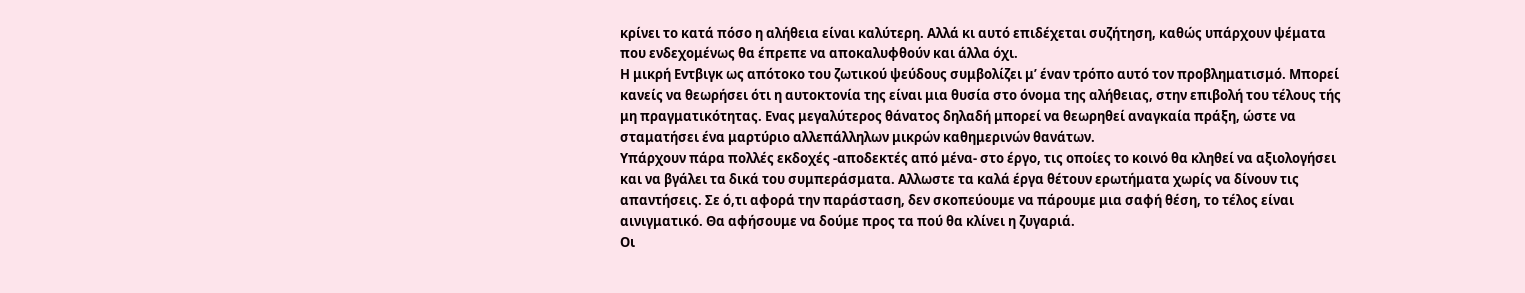κρίνει το κατά πόσο η αλήθεια είναι καλύτερη. Αλλά κι αυτό επιδέχεται συζήτηση, καθώς υπάρχουν ψέματα που ενδεχομένως θα έπρεπε να αποκαλυφθούν και άλλα όχι.
Η μικρή Εντβιγκ ως απότοκο του ζωτικού ψεύδους συμβολίζει μ’ έναν τρόπο αυτό τον προβληματισμό. Μπορεί κανείς να θεωρήσει ότι η αυτοκτονία της είναι μια θυσία στο όνομα της αλήθειας, στην επιβολή του τέλους τής μη πραγματικότητας. Ενας μεγαλύτερος θάνατος δηλαδή μπορεί να θεωρηθεί αναγκαία πράξη, ώστε να σταματήσει ένα μαρτύριο αλλεπάλληλων μικρών καθημερινών θανάτων.
Υπάρχουν πάρα πολλές εκδοχές -αποδεκτές από μένα- στο έργο, τις οποίες το κοινό θα κληθεί να αξιολογήσει και να βγάλει τα δικά του συμπεράσματα. Αλλωστε τα καλά έργα θέτουν ερωτήματα χωρίς να δίνουν τις απαντήσεις. Σε ό,τι αφορά την παράσταση, δεν σκοπεύουμε να πάρουμε μια σαφή θέση, το τέλος είναι αινιγματικό. Θα αφήσουμε να δούμε προς τα πού θα κλίνει η ζυγαριά.
Οι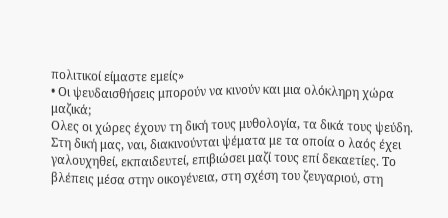πολιτικοί είμαστε εμείς»
• Οι ψευδαισθήσεις μπορούν να κινούν και μια ολόκληρη χώρα μαζικά;
Ολες οι χώρες έχουν τη δική τους μυθολογία, τα δικά τους ψεύδη. Στη δική μας, ναι, διακινούνται ψέματα με τα οποία ο λαός έχει γαλουχηθεί, εκπαιδευτεί, επιβιώσει μαζί τους επί δεκαετίες. Το βλέπεις μέσα στην οικογένεια, στη σχέση του ζευγαριού, στη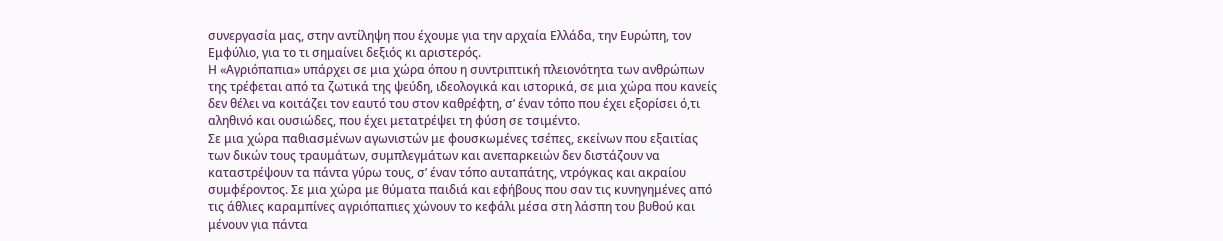συνεργασία μας, στην αντίληψη που έχουμε για την αρχαία Ελλάδα, την Ευρώπη, τον Εμφύλιο, για το τι σημαίνει δεξιός κι αριστερός.
Η «Αγριόπαπια» υπάρχει σε μια χώρα όπου η συντριπτική πλειονότητα των ανθρώπων της τρέφεται από τα ζωτικά της ψεύδη, ιδεολογικά και ιστορικά, σε μια χώρα που κανείς δεν θέλει να κοιτάζει τον εαυτό του στον καθρέφτη, σ’ έναν τόπο που έχει εξορίσει ό,τι αληθινό και ουσιώδες, που έχει μετατρέψει τη φύση σε τσιμέντο.
Σε μια χώρα παθιασμένων αγωνιστών με φουσκωμένες τσέπες, εκείνων που εξαιτίας των δικών τους τραυμάτων, συμπλεγμάτων και ανεπαρκειών δεν διστάζουν να καταστρέψουν τα πάντα γύρω τους, σ’ έναν τόπο αυταπάτης, ντρόγκας και ακραίου συμφέροντος. Σε μια χώρα με θύματα παιδιά και εφήβους που σαν τις κυνηγημένες από τις άθλιες καραμπίνες αγριόπαπιες χώνουν το κεφάλι μέσα στη λάσπη του βυθού και μένουν για πάντα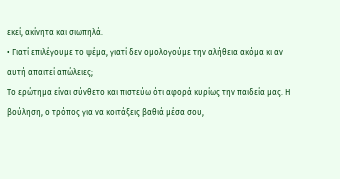εκεί, ακίνητα και σιωπηλά.
• Γιατί επιλέγουμε το ψέμα, γιατί δεν ομολογούμε την αλήθεια ακόμα κι αν αυτή απαιτεί απώλειες;
Το ερώτημα είναι σύνθετο και πιστεύω ότι αφορά κυρίως την παιδεία μας. Η βούληση, ο τρόπος για να κοιτάξεις βαθιά μέσα σου,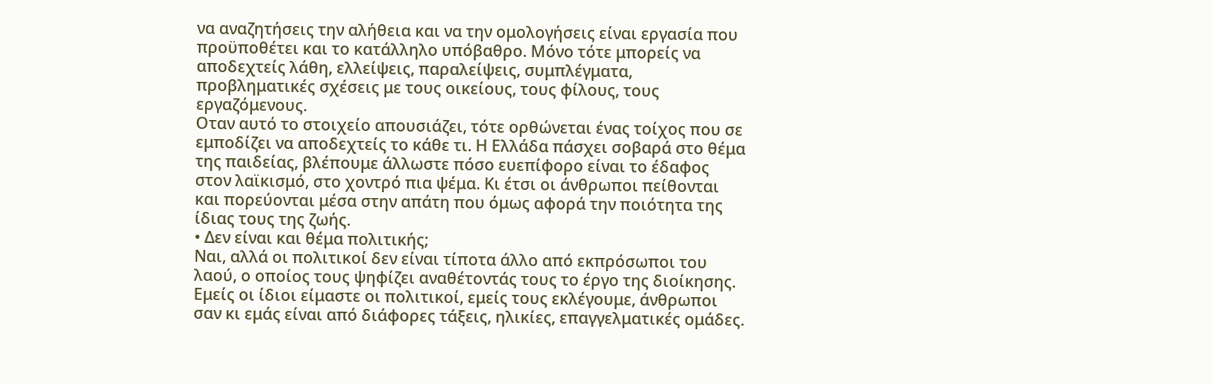να αναζητήσεις την αλήθεια και να την ομολογήσεις είναι εργασία που προϋποθέτει και το κατάλληλο υπόβαθρο. Μόνο τότε μπορείς να αποδεχτείς λάθη, ελλείψεις, παραλείψεις, συμπλέγματα, προβληματικές σχέσεις με τους οικείους, τους φίλους, τους εργαζόμενους.
Οταν αυτό το στοιχείο απουσιάζει, τότε ορθώνεται ένας τοίχος που σε εμποδίζει να αποδεχτείς το κάθε τι. Η Ελλάδα πάσχει σοβαρά στο θέμα της παιδείας, βλέπουμε άλλωστε πόσο ευεπίφορο είναι το έδαφος στον λαϊκισμό, στο χοντρό πια ψέμα. Κι έτσι οι άνθρωποι πείθονται και πορεύονται μέσα στην απάτη που όμως αφορά την ποιότητα της ίδιας τους της ζωής.
• Δεν είναι και θέμα πολιτικής;
Ναι, αλλά οι πολιτικοί δεν είναι τίποτα άλλο από εκπρόσωποι του λαού, ο οποίος τους ψηφίζει αναθέτοντάς τους το έργο της διοίκησης. Εμείς οι ίδιοι είμαστε οι πολιτικοί, εμείς τους εκλέγουμε, άνθρωποι σαν κι εμάς είναι από διάφορες τάξεις, ηλικίες, επαγγελματικές ομάδες.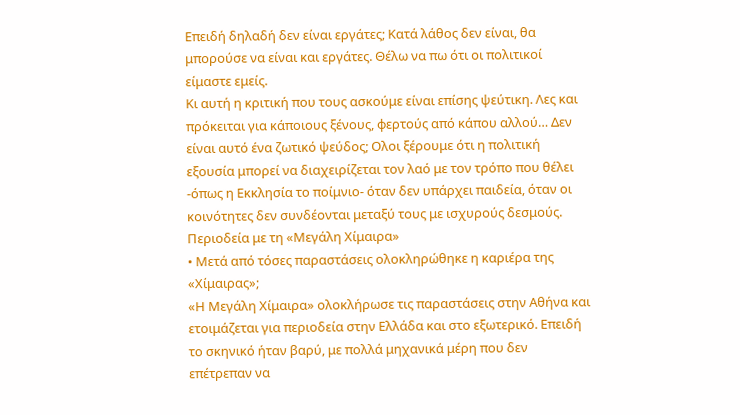Επειδή δηλαδή δεν είναι εργάτες; Κατά λάθος δεν είναι, θα μπορούσε να είναι και εργάτες. Θέλω να πω ότι οι πολιτικοί είμαστε εμείς.
Κι αυτή η κριτική που τους ασκούμε είναι επίσης ψεύτικη. Λες και πρόκειται για κάποιους ξένους, φερτούς από κάπου αλλού… Δεν είναι αυτό ένα ζωτικό ψεύδος; Ολοι ξέρουμε ότι η πολιτική εξουσία μπορεί να διαχειρίζεται τον λαό με τον τρόπο που θέλει -όπως η Εκκλησία το ποίμνιο- όταν δεν υπάρχει παιδεία, όταν οι κοινότητες δεν συνδέονται μεταξύ τους με ισχυρούς δεσμούς.
Περιοδεία με τη «Μεγάλη Χίμαιρα»
• Μετά από τόσες παραστάσεις ολοκληρώθηκε η καριέρα της «Χίμαιρας»;
«Η Μεγάλη Χίμαιρα» ολοκλήρωσε τις παραστάσεις στην Αθήνα και ετοιμάζεται για περιοδεία στην Ελλάδα και στο εξωτερικό. Επειδή το σκηνικό ήταν βαρύ, με πολλά μηχανικά μέρη που δεν επέτρεπαν να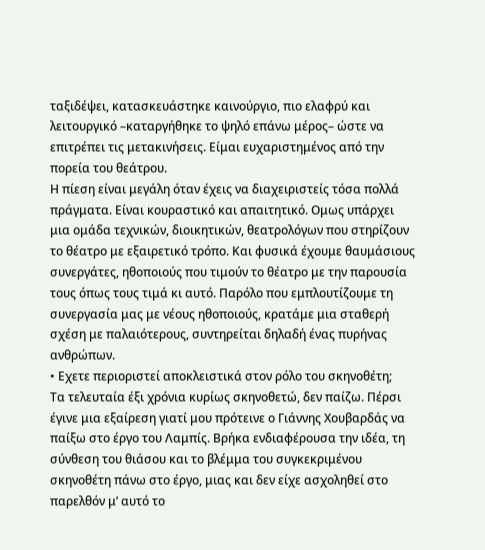ταξιδέψει, κατασκευάστηκε καινούργιο, πιο ελαφρύ και λειτουργικό –καταργήθηκε το ψηλό επάνω μέρος– ώστε να επιτρέπει τις μετακινήσεις. Είμαι ευχαριστημένος από την πορεία του θεάτρου.
Η πίεση είναι μεγάλη όταν έχεις να διαχειριστείς τόσα πολλά πράγματα. Είναι κουραστικό και απαιτητικό. Ομως υπάρχει μια ομάδα τεχνικών, διοικητικών, θεατρολόγων που στηρίζουν το θέατρο με εξαιρετικό τρόπο. Και φυσικά έχουμε θαυμάσιους συνεργάτες, ηθοποιούς που τιμούν το θέατρο με την παρουσία τους όπως τους τιμά κι αυτό. Παρόλο που εμπλουτίζουμε τη συνεργασία μας με νέους ηθοποιούς, κρατάμε μια σταθερή σχέση με παλαιότερους, συντηρείται δηλαδή ένας πυρήνας ανθρώπων.
• Εχετε περιοριστεί αποκλειστικά στον ρόλο του σκηνοθέτη;
Τα τελευταία έξι χρόνια κυρίως σκηνοθετώ, δεν παίζω. Πέρσι έγινε μια εξαίρεση γιατί μου πρότεινε ο Γιάννης Χουβαρδάς να παίξω στο έργο του Λαμπίς. Βρήκα ενδιαφέρουσα την ιδέα, τη σύνθεση του θιάσου και το βλέμμα του συγκεκριμένου σκηνοθέτη πάνω στο έργο, μιας και δεν είχε ασχοληθεί στο παρελθόν μ’ αυτό το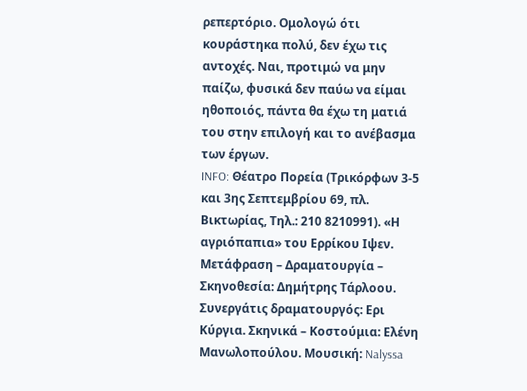ρεπερτόριο. Ομολογώ ότι κουράστηκα πολύ, δεν έχω τις αντοχές. Ναι, προτιμώ να μην παίζω, φυσικά δεν παύω να είμαι ηθοποιός, πάντα θα έχω τη ματιά του στην επιλογή και το ανέβασμα των έργων.
INFO: Θέατρο Πορεία (Τρικόρφων 3-5 και 3ης Σεπτεμβρίου 69, πλ. Βικτωρίας, Τηλ.: 210 8210991). «Η αγριόπαπια» του Ερρίκου Ιψεν. Μετάφραση – Δραματουργία – Σκηνοθεσία: Δημήτρης Τάρλοου. Συνεργάτις δραματουργός: Ερι Κύργια. Σκηνικά – Κοστούμια: Ελένη Μανωλοπούλου. Μουσική: Nalyssa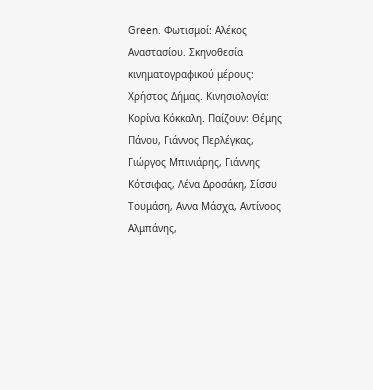Green. Φωτισμοί: Αλέκος Αναστασίου. Σκηνοθεσία κινηματογραφικού μέρους: Χρήστος Δήμας. Κινησιολογία: Κορίνα Κόκκαλη. Παίζουν: Θέμης Πάνου, Γιάννος Περλέγκας, Γιώργος Μπινιάρης, Γιάννης Κότσιφας, Λένα Δροσάκη, Σίσσυ Τουμάση, Αννα Μάσχα, Αντίνοος Αλμπάνης,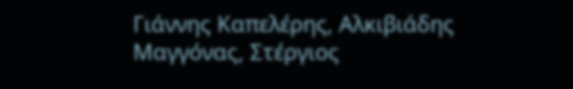Γιάννης Καπελέρης, Αλκιβιάδης Μαγγόνας, Στέργιος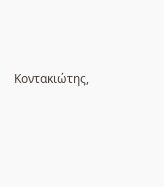Κοντακιώτης,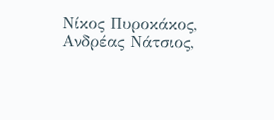Νίκος Πυροκάκος, Ανδρέας Νάτσιος,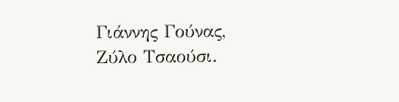Γιάννης Γούνας, Ζύλο Τσαούσι.